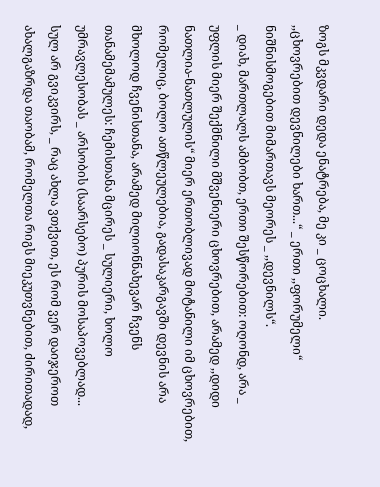ზოგს მკვდარი დედა ენატრება, მე კი _ ცოცხალი.
,,ცხოვრებით დევნილები ხართ...“ _ ერთი ,,ფორუმელი“ ნიშნისმოგებით მიმართავს მეორეს _ ,,დევნილს“.
_ დიახ, მართლალს ამბობთ, ერთი შესწორებით: ოღონდ, არა _ უფლის მიერ შექმნილი მშვენიერი ცხოვრებით, არამედ ,,დიდი ნათლია-ნათლულის“ მიერ ერთობლივად მოტანილი იმ ცხოვრებით, რომელიც, ბოლო ათწლეულებია, გადასაკარგავში დევნის არა მხოლოდ ჩვენისთანა, არამედ მილიონნახევარ ჩვენს თანამემამულეს: ჩემისთანა მცირეს _ სულიერი, ხოლო უმრავლესობას _ არსობის (საარსებო) პურის მოსაპოვებლად...
სულ არ გვიკვირს, _ რაც ახლა ვთქვით, ეს რომ ვერ დაიჯეროთ ახალგაზრდა თაობამ, რომელთა რიგს მიეკუთვნებით, ძირითადად,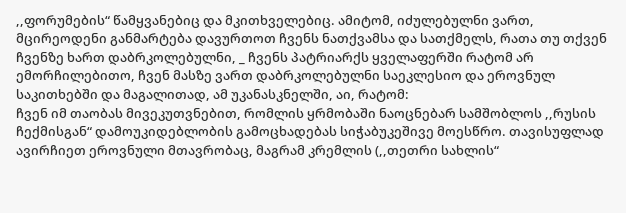,,ფორუმების“ წამყვანებიც და მკითხველებიც. ამიტომ, იძულებულნი ვართ, მცირეოდენი განმარტება დავურთოთ ჩვენს ნათქვამსა და სათქმელს, რათა თუ თქვენ ჩვენზე ხართ დაბრკოლებულნი, _ ჩვენს პატრიარქს ყველაფერში რატომ არ ემორჩილებითო, ჩვენ მასზე ვართ დაბრკოლებულნი საეკლესიო და ეროვნულ საკითხებში და მაგალითად, ამ უკანასკნელში, აი, რატომ:
ჩვენ იმ თაობას მივეკუთვნებით, რომლის ყრმობაში ნაოცნებარ სამშობლოს ,,რუსის ჩექმისგან“ დამოუკიდებლობის გამოცხადებას სიჭაბუკეშივე მოესწრო. თავისუფლად ავირჩიეთ ეროვნული მთავრობაც, მაგრამ კრემლის (,,თეთრი სახლის“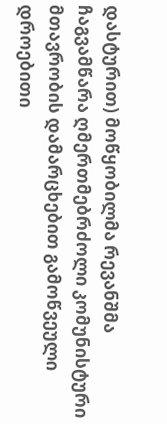დასტურით) მოწყობილმა რევანშმა ჩაგვამწარა ღმერთმებრძოლი კომუნისტური მთავრობის დამარცხებით გამოწვეული დროებითი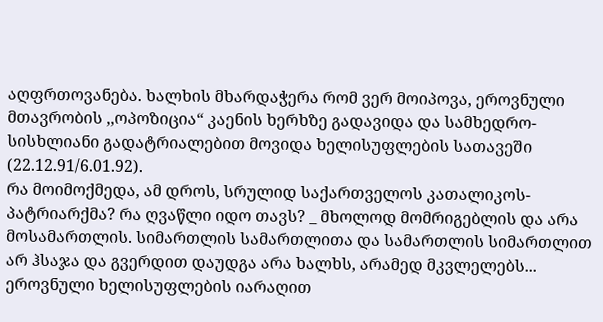აღფრთოვანება. ხალხის მხარდაჭერა რომ ვერ მოიპოვა, ეროვნული მთავრობის ,,ოპოზიცია“ კაენის ხერხზე გადავიდა და სამხედრო-სისხლიანი გადატრიალებით მოვიდა ხელისუფლების სათავეში (22.12.91/6.01.92).
რა მოიმოქმედა, ამ დროს, სრულიდ საქართველოს კათალიკოს-პატრიარქმა? რა ღვაწლი იდო თავს? _ მხოლოდ მომრიგებლის და არა მოსამართლის. სიმართლის სამართლითა და სამართლის სიმართლით არ ჰსაჯა და გვერდით დაუდგა არა ხალხს, არამედ მკვლელებს... ეროვნული ხელისუფლების იარაღით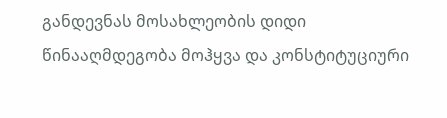განდევნას მოსახლეობის დიდი წინააღმდეგობა მოჰყვა და კონსტიტუციური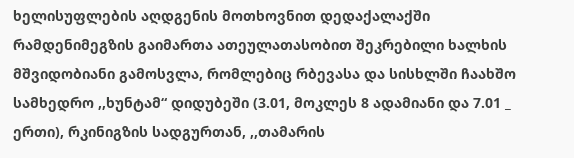ხელისუფლების აღდგენის მოთხოვნით დედაქალაქში რამდენიმეგზის გაიმართა ათეულათასობით შეკრებილი ხალხის მშვიდობიანი გამოსვლა, რომლებიც რბევასა და სისხლში ჩაახშო სამხედრო ,,ხუნტამ“ დიდუბეში (3.01, მოკლეს 8 ადამიანი და 7.01 _ ერთი), რკინიგზის სადგურთან, ,,თამარის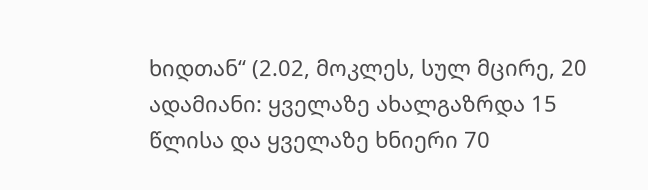ხიდთან“ (2.02, მოკლეს, სულ მცირე, 20 ადამიანი: ყველაზე ახალგაზრდა 15 წლისა და ყველაზე ხნიერი 70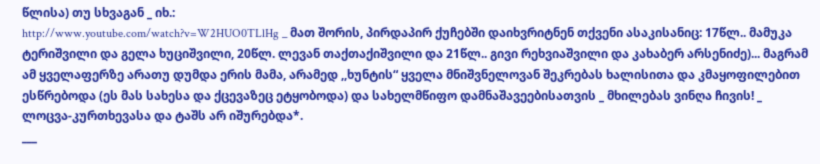წლისა) თუ სხვაგან _ იხ.:
http://www.youtube.com/watch?v=W2HUO0TLlHg _ მათ შორის, პირდაპირ ქუჩებში დაიხვრიტნენ თქვენი ასაკისანიც: 17წლ.. მამუკა ტერიშვილი და გელა ხუციშვილი, 20წლ. ლევან თაქთაქიშვილი და 21წლ.. გივი რეხვიაშვილი და კახაბერ არსენიძე)... მაგრამ ამ ყველაფერზე არათუ დუმდა ერის მამა, არამედ ,,ხუნტის“ ყველა მნიშვნელოვან შეკრებას ხალისითა და კმაყოფილებით ესწრებოდა (ეს მას სახესა და ქცევაზეც ეტყობოდა) და სახელმწიფო დამნაშავეებისათვის _ მხილებას ვინღა ჩივის! _ ლოცვა-კურთხევასა და ტაშს არ იშურებდა*.
___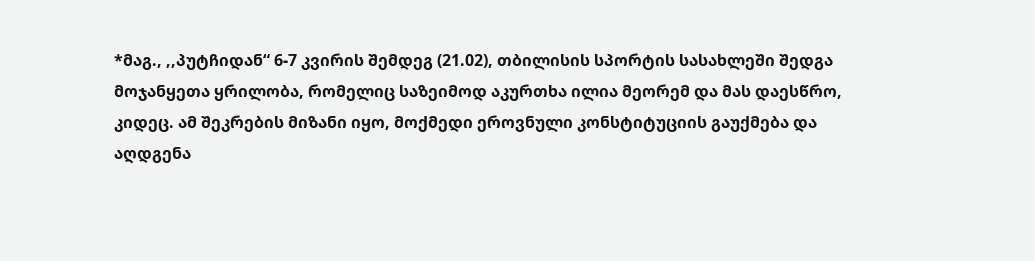*მაგ., ,,პუტჩიდან“ 6-7 კვირის შემდეგ (21.02), თბილისის სპორტის სასახლეში შედგა მოჯანყეთა ყრილობა, რომელიც საზეიმოდ აკურთხა ილია მეორემ და მას დაესწრო, კიდეც. ამ შეკრების მიზანი იყო, მოქმედი ეროვნული კონსტიტუციის გაუქმება და აღდგენა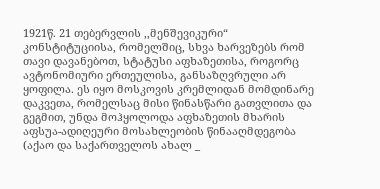1921წ. 21 თებერვლის ,,მენშევიკური“ კონსტიტუციისა, რომელშიც, სხვა ხარვეზებს რომ თავი დავანებოთ, სტატუსი აფხაზეთისა, როგორც ავტონომიური ერთეულისა, განსაზღვრული არ ყოფილა. ეს იყო მოსკოვის კრემლიდან მომდინარე დაკვეთა, რომელსაც მისი წინასწარი გათვლითა და გეგმით, უნდა მოჰყოლოდა აფხაზეთის მხარის აფსუა-ადიღეური მოსახლეობის წინააღმდეგობა (აქაო და საქართველოს ახალ _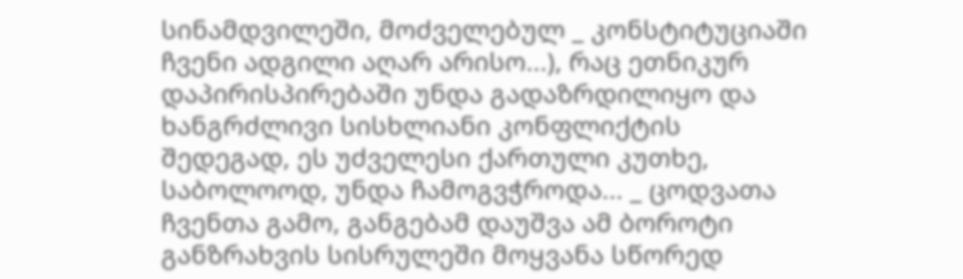სინამდვილეში, მოძველებულ _ კონსტიტუციაში ჩვენი ადგილი აღარ არისო...), რაც ეთნიკურ დაპირისპირებაში უნდა გადაზრდილიყო და ხანგრძლივი სისხლიანი კონფლიქტის შედეგად, ეს უძველესი ქართული კუთხე, საბოლოოდ, უნდა ჩამოგვჭროდა... _ ცოდვათა ჩვენთა გამო, განგებამ დაუშვა ამ ბოროტი განზრახვის სისრულეში მოყვანა სწორედ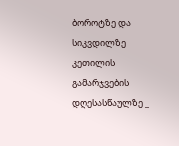ბოროტზე და სიკვდილზე კეთილის გამარჯვების დღესასწაულზე _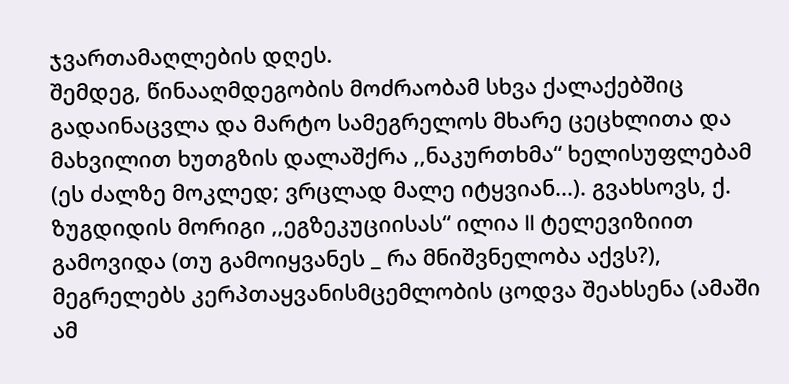ჯვართამაღლების დღეს.
შემდეგ, წინააღმდეგობის მოძრაობამ სხვა ქალაქებშიც გადაინაცვლა და მარტო სამეგრელოს მხარე ცეცხლითა და მახვილით ხუთგზის დალაშქრა ,,ნაკურთხმა“ ხელისუფლებამ (ეს ძალზე მოკლედ; ვრცლად მალე იტყვიან...). გვახსოვს, ქ. ზუგდიდის მორიგი ,,ეგზეკუციისას“ ილია II ტელევიზიით გამოვიდა (თუ გამოიყვანეს _ რა მნიშვნელობა აქვს?), მეგრელებს კერპთაყვანისმცემლობის ცოდვა შეახსენა (ამაში ამ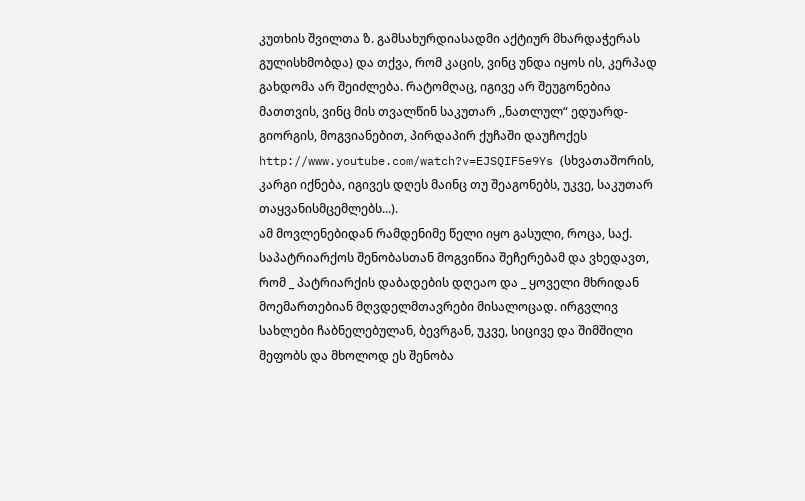კუთხის შვილთა ზ. გამსახურდიასადმი აქტიურ მხარდაჭერას გულისხმობდა) და თქვა, რომ კაცის, ვინც უნდა იყოს ის, კერპად გახდომა არ შეიძლება. რატომღაც, იგივე არ შეუგონებია მათთვის, ვინც მის თვალწინ საკუთარ ,,ნათლულ“ ედუარდ-გიორგის, მოგვიანებით, პირდაპირ ქუჩაში დაუჩოქეს
http://www.youtube.com/watch?v=EJSQIF5e9Ys (სხვათაშორის, კარგი იქნება, იგივეს დღეს მაინც თუ შეაგონებს, უკვე, საკუთარ თაყვანისმცემლებს...).
ამ მოვლენებიდან რამდენიმე წელი იყო გასული, როცა, საქ. საპატრიარქოს შენობასთან მოგვიწია შეჩერებამ და ვხედავთ, რომ _ პატრიარქის დაბადების დღეაო და _ ყოველი მხრიდან მოემართებიან მღვდელმთავრები მისალოცად. ირგვლივ სახლები ჩაბნელებულან, ბევრგან, უკვე, სიცივე და შიმშილი მეფობს და მხოლოდ ეს შენობა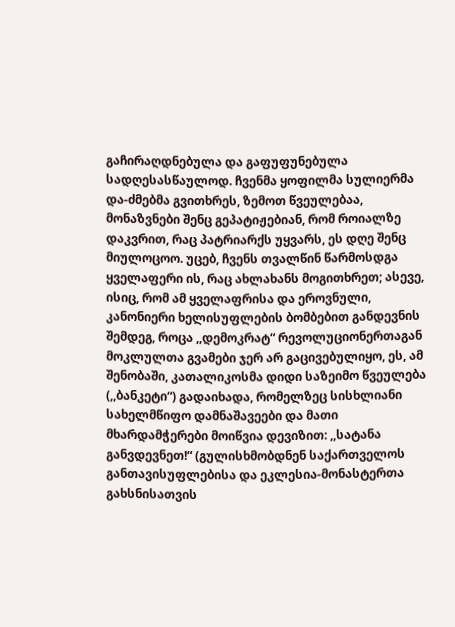გაჩირაღდნებულა და გაფუფუნებულა სადღესასწაულოდ. ჩვენმა ყოფილმა სულიერმა და-ძმებმა გვითხრეს, ზემოთ წვეულებაა, მონაზვნები შენც გეპატიჟებიან, რომ როიალზე დაკვრით, რაც პატრიარქს უყვარს, ეს დღე შენც მიულოცოო. უცებ, ჩვენს თვალწინ წარმოსდგა ყველაფერი ის, რაც ახლახანს მოგითხრეთ; ასევე, ისიც, რომ ამ ყველაფრისა და ეროვნული, კანონიერი ხელისუფლების ბომბებით განდევნის შემდეგ, როცა ,,დემოკრატ“ რევოლუციონერთაგან მოკლულთა გვამები ჯერ არ გაცივებულიყო, ეს, ამ შენობაში, კათალიკოსმა დიდი საზეიმო წვეულება (,,ბანკეტი“) გადაიხადა, რომელზეც სისხლიანი სახელმწიფო დამნაშავეები და მათი მხარდამჭერები მოიწვია დევიზით: ,,სატანა განვდევნეთ!“ (გულისხმობდნენ საქართველოს განთავისუფლებისა და ეკლესია-მონასტერთა გახსნისათვის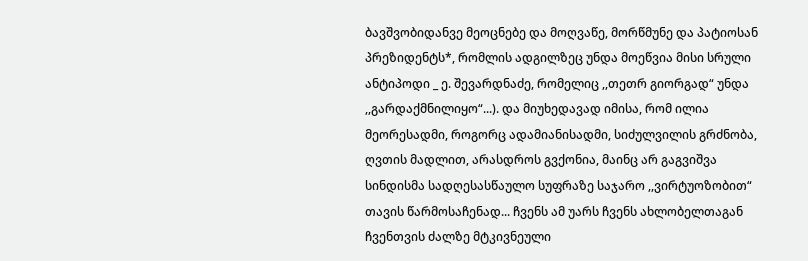ბავშვობიდანვე მეოცნებე და მოღვაწე, მორწმუნე და პატიოსან პრეზიდენტს*, რომლის ადგილზეც უნდა მოეწვია მისი სრული ანტიპოდი _ ე. შევარდნაძე, რომელიც ,,თეთრ გიორგად“ უნდა ,,გარდაქმნილიყო“...). და მიუხედავად იმისა, რომ ილია მეორესადმი, როგორც ადამიანისადმი, სიძულვილის გრძნობა, ღვთის მადლით, არასდროს გვქონია, მაინც არ გაგვიშვა სინდისმა სადღესასწაულო სუფრაზე საჯარო ,,ვირტუოზობით“ თავის წარმოსაჩენად... ჩვენს ამ უარს ჩვენს ახლობელთაგან ჩვენთვის ძალზე მტკივნეული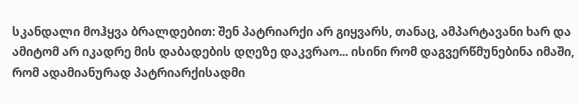სკანდალი მოჰყვა ბრალდებით: შენ პატრიარქი არ გიყვარს, თანაც, ამპარტავანი ხარ და ამიტომ არ იკადრე მის დაბადების დღეზე დაკვრაო... ისინი რომ დაგვერწმუნებინა იმაში, რომ ადამიანურად პატრიარქისადმი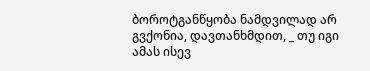ბოროტგანწყობა ნამდვილად არ გვქონია, დავთანხმდით, _ თუ იგი ამას ისევ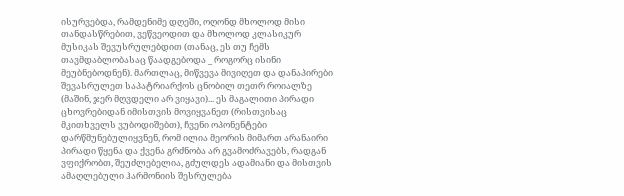ისურვებდა, რამდენიმე დღეში, ოღონდ მხოლოდ მისი თანდასწრებით, ვეწვეოდით და მხოლოდ კლასიკურ მუსიკას შევუსრულებდით (თანაც, ეს თუ ჩემს თავმდაბლობასაც წაადგებოდა _ როგორც ისინი მეუბნებოდნენ). მართლაც, მიწვევა მივიღეთ და დანაპირები შევასრულეთ საპატრიარქოს ცნობილ თეთრ როიალზე (მაშინ, ჯერ მღვდელი არ ვიყავი)... ეს მაგალითი პირადი ცხოვრებიდან იმისთვის მოვიყვანეთ (რისთვისაც მკითხველს ვუბოდიშებთ), ჩვენი ოპონენტები დარწმუნებულიყვნენ, რომ ილია მეორის მიმართ არანაირი პირადი წყენა და ქვენა გრძნობა არ გვამოძრავებს, რადგან ვფიქრობთ, შეუძლებელია, გძულდეს ადამიანი და მისთვის ამაღლებული ჰარმონიის შესრულება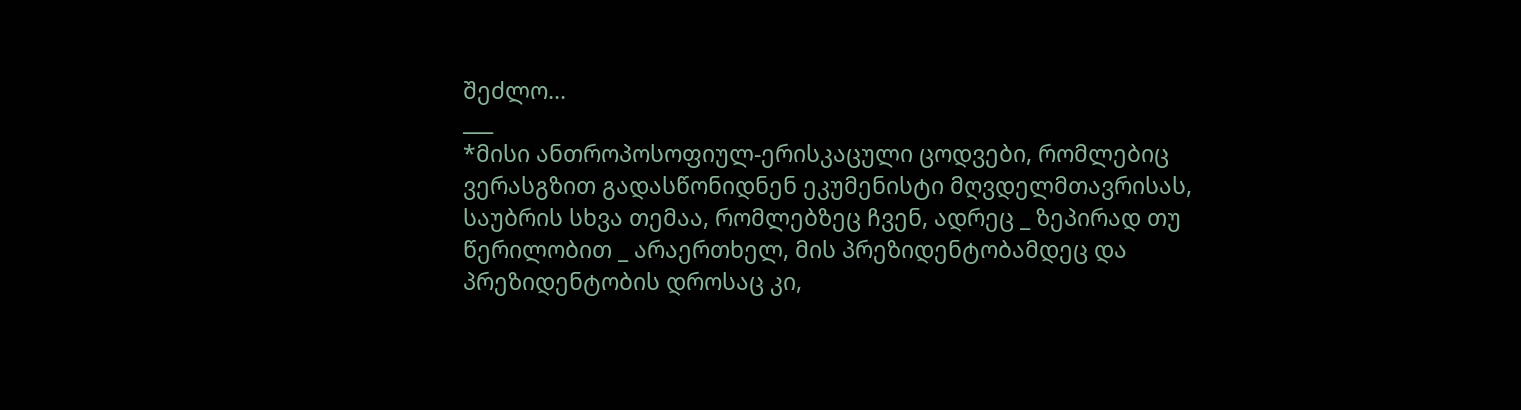შეძლო...
___
*მისი ანთროპოსოფიულ-ერისკაცული ცოდვები, რომლებიც ვერასგზით გადასწონიდნენ ეკუმენისტი მღვდელმთავრისას, საუბრის სხვა თემაა, რომლებზეც ჩვენ, ადრეც _ ზეპირად თუ წერილობით _ არაერთხელ, მის პრეზიდენტობამდეც და პრეზიდენტობის დროსაც კი,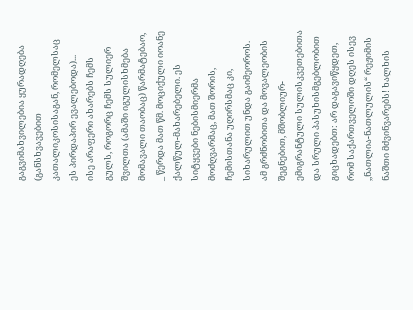გაგვიმახვილებია ყურადღება (განსხვავებით კათალიკოსისაგან, რომელსაც ეს პირდაპირ ევალებოდა)...
ისე არაფერი ახარებს ჩემს გულს, როგორც ჩემს სულიერ შვილთა (ამაში იგულისხმება მომავალი თაობაც) წარმატებაო, _ წერდა მათ წმ. მოციქული იოანე ქალწულ-მახარებელი. ეს სიტყვები ნებისმიერმა მოძღვარმაც, მათ შორის, ჩემისთანა უღირსმაც კი, სიხარულით უნდა გაიმეოროს. ამ გრძნობითა და მოვალეობის შეგნებით, მშობლიურ-ემიგრანტული სულისკვეთებითა და სრული პასუხისმგებლობით გიცხადებთ: არ დაგავიწყდეთ, რომ საქართველოში დღეს ისევ ,,ნათლია-ნათლულის“ რეჟიმის ნაშთი მძვინვარებს! ხალხის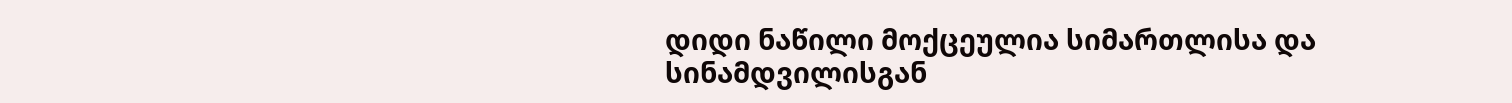დიდი ნაწილი მოქცეულია სიმართლისა და სინამდვილისგან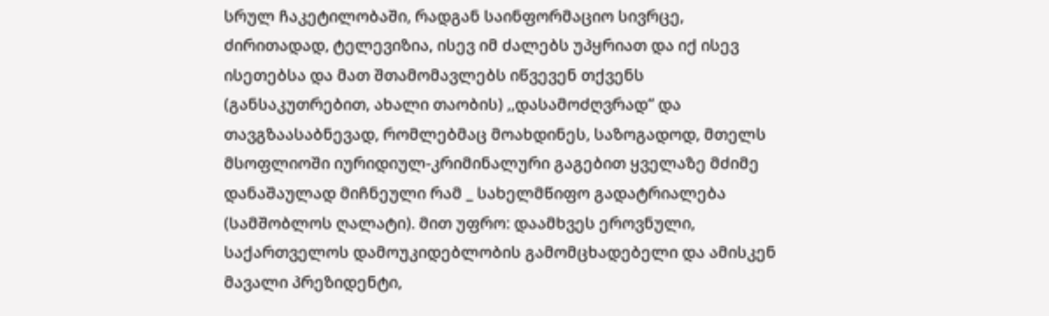სრულ ჩაკეტილობაში, რადგან საინფორმაციო სივრცე, ძირითადად, ტელევიზია, ისევ იმ ძალებს უპყრიათ და იქ ისევ ისეთებსა და მათ შთამომავლებს იწვევენ თქვენს (განსაკუთრებით, ახალი თაობის) ,,დასამოძღვრად“ და თავგზაასაბნევად, რომლებმაც მოახდინეს, საზოგადოდ, მთელს მსოფლიოში იურიდიულ-კრიმინალური გაგებით ყველაზე მძიმე დანაშაულად მიჩნეული რამ _ სახელმწიფო გადატრიალება (სამშობლოს ღალატი). მით უფრო: დაამხვეს ეროვნული, საქართველოს დამოუკიდებლობის გამომცხადებელი და ამისკენ მავალი პრეზიდენტი,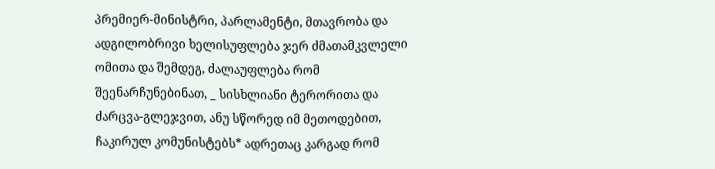პრემიერ-მინისტრი, პარლამენტი, მთავრობა და ადგილობრივი ხელისუფლება ჯერ ძმათამკვლელი ომითა და შემდეგ, ძალაუფლება რომ შეენარჩუნებინათ, _ სისხლიანი ტერორითა და ძარცვა-გლეჯვით, ანუ სწორედ იმ მეთოდებით, ჩაკირულ კომუნისტებს* ადრეთაც კარგად რომ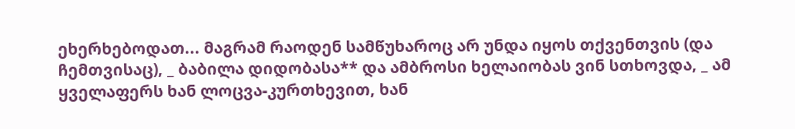ეხერხებოდათ... მაგრამ რაოდენ სამწუხაროც არ უნდა იყოს თქვენთვის (და ჩემთვისაც), _ ბაბილა დიდობასა** და ამბროსი ხელაიობას ვინ სთხოვდა, _ ამ ყველაფერს ხან ლოცვა-კურთხევით, ხან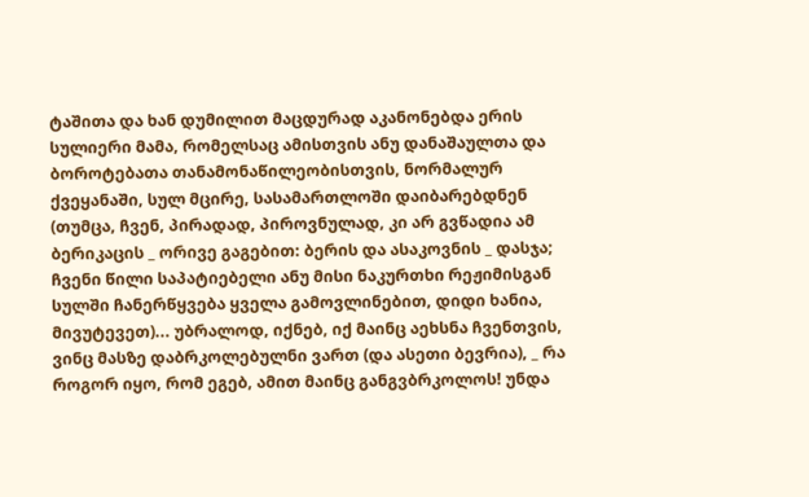ტაშითა და ხან დუმილით მაცდურად აკანონებდა ერის სულიერი მამა, რომელსაც ამისთვის ანუ დანაშაულთა და ბოროტებათა თანამონაწილეობისთვის, ნორმალურ ქვეყანაში, სულ მცირე, სასამართლოში დაიბარებდნენ (თუმცა, ჩვენ, პირადად, პიროვნულად, კი არ გვწადია ამ ბერიკაცის _ ორივე გაგებით: ბერის და ასაკოვნის _ დასჯა; ჩვენი წილი საპატიებელი ანუ მისი ნაკურთხი რეჟიმისგან სულში ჩანერწყვება ყველა გამოვლინებით, დიდი ხანია, მივუტევეთ)... უბრალოდ, იქნებ, იქ მაინც აეხსნა ჩვენთვის, ვინც მასზე დაბრკოლებულნი ვართ (და ასეთი ბევრია), _ რა როგორ იყო, რომ ეგებ, ამით მაინც განგვბრკოლოს! უნდა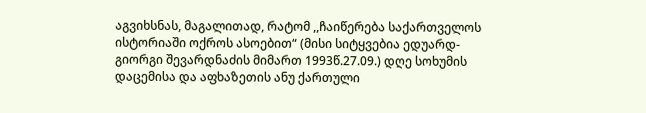აგვიხსნას, მაგალითად, რატომ ,,ჩაიწერება საქართველოს ისტორიაში ოქროს ასოებით“ (მისი სიტყვებია ედუარდ-გიორგი შევარდნაძის მიმართ 1993წ.27.09.) დღე სოხუმის დაცემისა და აფხაზეთის ანუ ქართული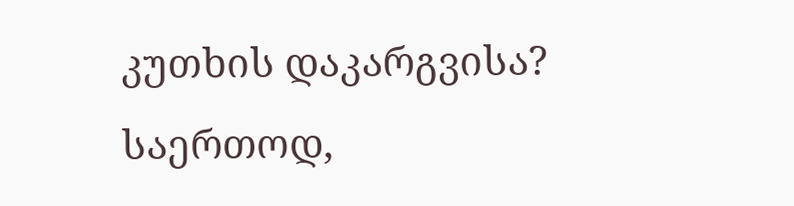კუთხის დაკარგვისა? საერთოდ,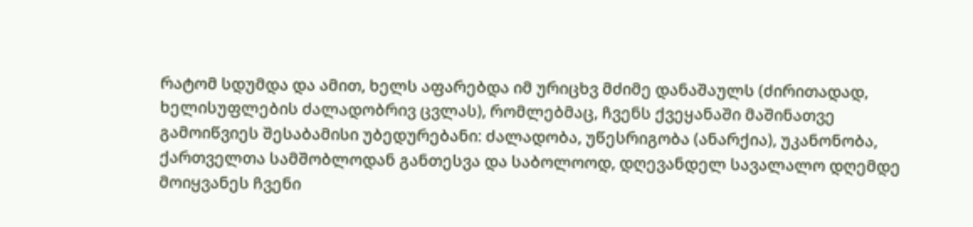რატომ სდუმდა და ამით, ხელს აფარებდა იმ ურიცხვ მძიმე დანაშაულს (ძირითადად, ხელისუფლების ძალადობრივ ცვლას), რომლებმაც, ჩვენს ქვეყანაში მაშინათვე გამოიწვიეს შესაბამისი უბედურებანი: ძალადობა, უწესრიგობა (ანარქია), უკანონობა, ქართველთა სამშობლოდან განთესვა და საბოლოოდ, დღევანდელ სავალალო დღემდე მოიყვანეს ჩვენი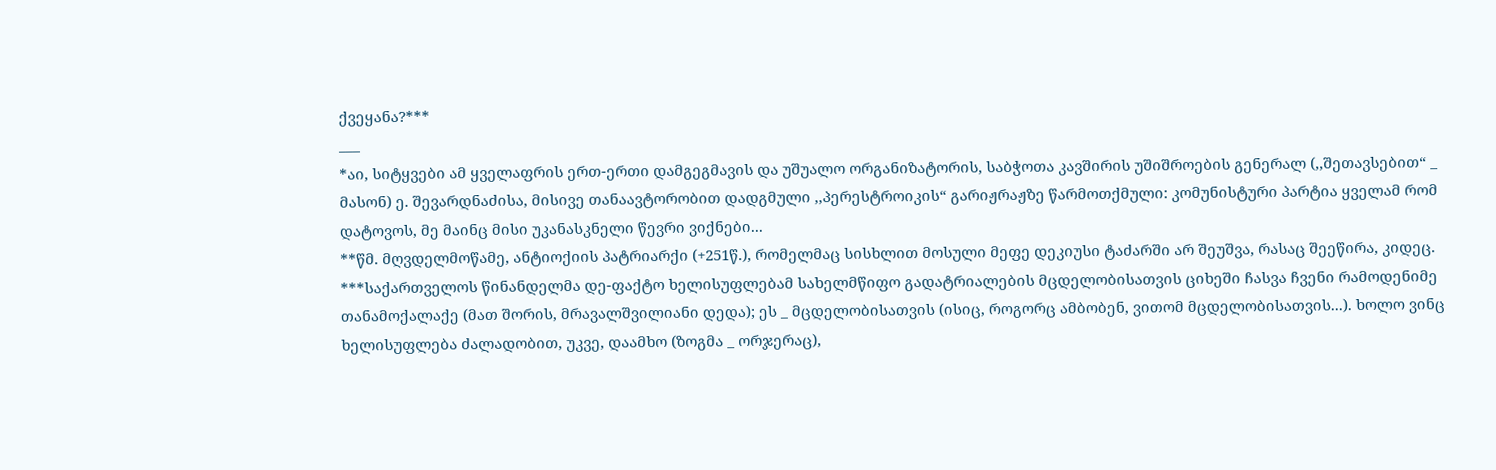ქვეყანა?***
___
*აი, სიტყვები ამ ყველაფრის ერთ-ერთი დამგეგმავის და უშუალო ორგანიზატორის, საბჭოთა კავშირის უშიშროების გენერალ (,,შეთავსებით“ _ მასონ) ე. შევარდნაძისა, მისივე თანაავტორობით დადგმული ,,პერესტროიკის“ გარიჟრაჟზე წარმოთქმული: კომუნისტური პარტია ყველამ რომ დატოვოს, მე მაინც მისი უკანასკნელი წევრი ვიქნები...
**წმ. მღვდელმოწამე, ანტიოქიის პატრიარქი (+251წ.), რომელმაც სისხლით მოსული მეფე დეკიუსი ტაძარში არ შეუშვა, რასაც შეეწირა, კიდეც.
***საქართველოს წინანდელმა დე-ფაქტო ხელისუფლებამ სახელმწიფო გადატრიალების მცდელობისათვის ციხეში ჩასვა ჩვენი რამოდენიმე თანამოქალაქე (მათ შორის, მრავალშვილიანი დედა); ეს _ მცდელობისათვის (ისიც, როგორც ამბობენ, ვითომ მცდელობისათვის...). ხოლო ვინც ხელისუფლება ძალადობით, უკვე, დაამხო (ზოგმა _ ორჯერაც),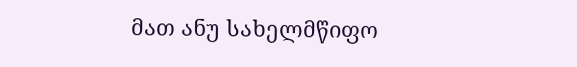მათ ანუ სახელმწიფო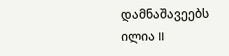დამნაშავეებს ილია II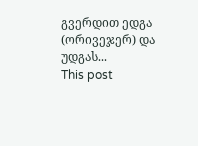გვერდით ედგა (ორივეჯერ) და უდგას...
This post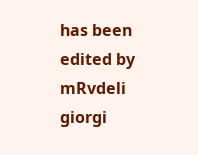has been edited by mRvdeli giorgi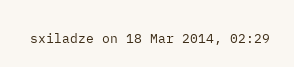sxiladze on 18 Mar 2014, 02:29